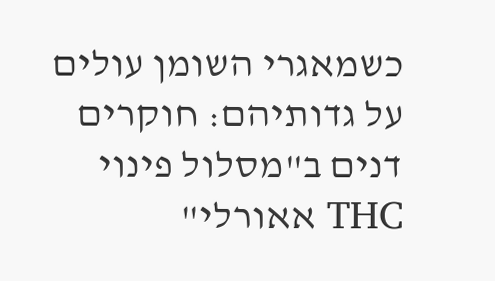כשמאגרי השומן עולים על גדותיהם: חוקרים דנים ב"מסלול פינוי THC אאורלי"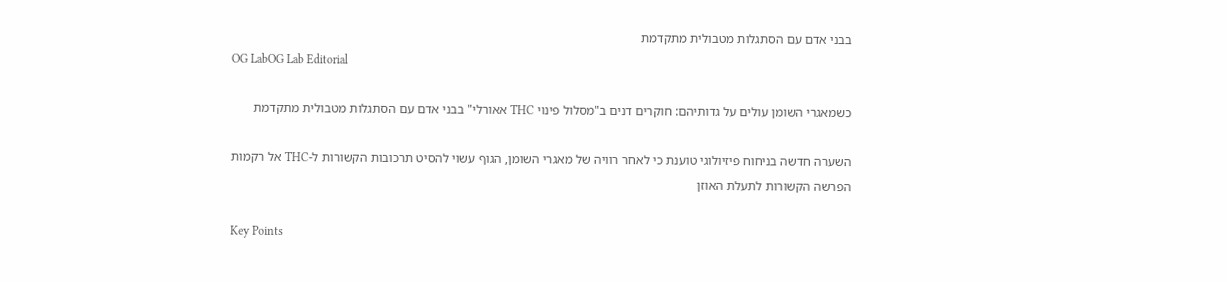בבני אדם עם הסתגלות מטבולית מתקדמת
OG LabOG Lab Editorial

כשמאגרי השומן עולים על גדותיהם: חוקרים דנים ב"מסלול פינוי THC אאורלי" בבני אדם עם הסתגלות מטבולית מתקדמת

השערה חדשה בניחוח פיזיולוגי טוענת כי לאחר רוויה של מאגרי השומן, הגוף עשוי להסיט תרכובות הקשורות ל-THC אל רקמות הפרשה הקשורות לתעלת האוזן

Key Points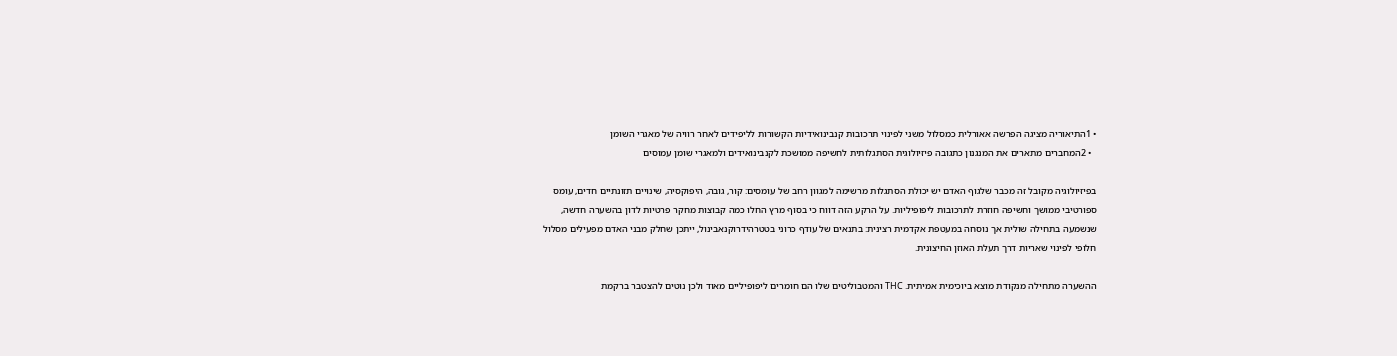• 1התיאוריה מציגה הפרשה אאורלית כמסלול משני לפינוי תרכובות קנבינואידיות הקשורות לליפידים לאחר רוויה של מאגרי השומן
  • 2המחברים מתארים את המנגנון כתגובה פיזיולוגית הסתגלותית לחשיפה ממושכת לקנבינואידים ולמאגרי שומן עמוסים

בפיזיולוגיה מקובל זה מכבר שלגוף האדם יש יכולת הסתגלות מרשימה למגוון רחב של עומסים: קור, גובה, היפוקסיה, שינויים תזונתיים חדים, עומס ספורטיבי ממושך וחשיפה חוזרת לתרכובות ליפופיליות. על הרקע הזה דווח כי בסוף מרץ החלו כמה קבוצות מחקר פרטיות לדון בהשערה חדשה, שנשמעה בתחילה שולית אך נוסחה במעטפת אקדמית רצינית: בתנאים של עודף כרוני בטטרהידרוקנאבינול, ייתכן שחלק מבני האדם מפעילים מסלול חלופי לפינוי שאריות דרך תעלת האוזן החיצונית.

ההשערה מתחילה מנקודת מוצא ביוכימית אמיתית. THC והמטבוליטים שלו הם חומרים ליפופיליים מאוד ולכן נוטים להצטבר ברקמת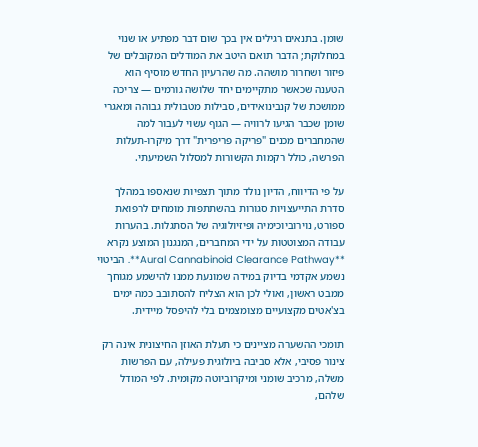שומן. בתנאים רגילים אין בכך שום דבר מפתיע או שנוי במחלוקת; הדבר תואם היטב את המודלים המקובלים של פיזור ושחרור מושהה. מה שהרעיון החדש מוסיף הוא הטענה שכאשר מתקיימים יחד שלושה גורמים — צריכה ממושכת של קנבינואידים, סבילות מטבולית גבוהה ומאגרי שומן שכבר הגיעו לרוויה — הגוף עשוי לעבור למה שהמחברים מכנים "פריקה פריפרית" דרך מיקרו-תעלות הפרשה, כולל רקמות הקשורות למסלול השמיעתי.

על פי הדיווח, הדיון נולד מתוך תצפיות שנאספו במהלך סדרת התייעצויות סגורות בהשתתפות מומחים לרפואת ספורט, נוירוביוכימיה ופיזיולוגיה של הסתגלות. בהערות עבודה המצוטטות על ידי המחברים, המנגנון המוצע נקרא **Aural Cannabinoid Clearance Pathway**. הביטוי נשמע אקדמי בדיוק במידה שמונעת ממנו להישמע מגוחך ממבט ראשון, ואולי לכן הוא הצליח להסתובב כמה ימים בצ'אטים מקצועיים מצומצמים בלי להיפסל מיידית.

תומכי ההשערה מציינים כי תעלת האוזן החיצונית אינה רק צינור פסיבי, אלא סביבה ביולוגית פעילה, עם הפרשות משלה, מרכיב שומני ומיקרוביוטה מקומית. לפי המודל שלהם,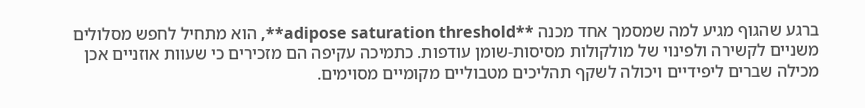ברגע שהגוף מגיע למה שמסמך אחד מכנה **adipose saturation threshold**, הוא מתחיל לחפש מסלולים משניים לקשירה ולפינוי של מולקולות מסיסות-שומן עודפות. כתמיכה עקיפה הם מזכירים כי שעוות אוזניים אכן מכילה שברים ליפידיים ויכולה לשקף תהליכים מטבוליים מקומיים מסוימים.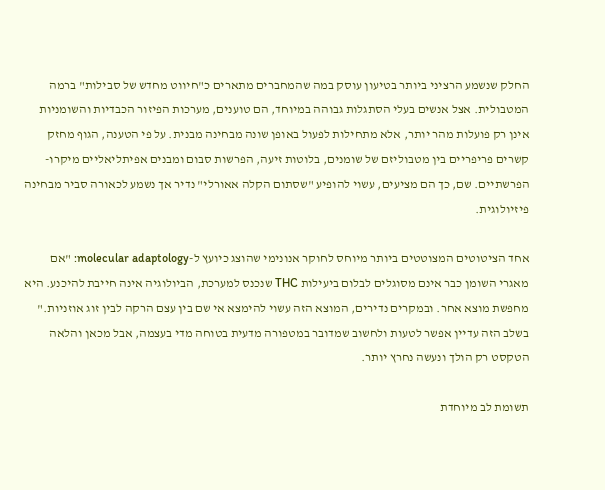החלק שנשמע הרציני ביותר בטיעון עוסק במה שהמחברים מתארים כ"חיווט מחדש של סבילות" ברמה המטבולית. אצל אנשים בעלי הסתגלות גבוהה במיוחד, הם טוענים, מערכות הפיזור הכבדיות והשומניות אינן רק פועלות מהר יותר, אלא מתחילות לפעול באופן שונה מבחינה מבנית. על פי הטענה, הגוף מחזק קשרים פריפריים בין מטבוליזם של שומנים, בלוטות זיעה, הפרשות סבום ומבנים אפיתליאליים מיקרו-הפרשתיים. שם, כך הם מציעים, עשוי להופיע "שסתום הקלה אאורלי" נדיר אך נשמע לכאורה סביר מבחינה פיזיולוגית.

אחד הציטוטים המצוטטים ביותר מיוחס לחוקר אנונימי שהוצג כיועץ ל-molecular adaptology: "אם מאגרי השומן כבר אינם מסוגלים לבלום ביעילות THC שנכנס למערכת, הביולוגיה אינה חייבת להיכנע. היא מחפשת מוצא אחר. ובמקרים נדירים, המוצא הזה עשוי להימצא אי שם בין עצם הרקה לבין זוג אוזניות." בשלב הזה עדיין אפשר לטעות ולחשוב שמדובר במטפורה מדעית בטוחה מדי בעצמה, אבל מכאן והלאה הטקסט רק הולך ונעשה נחרץ יותר.

תשומת לב מיוחדת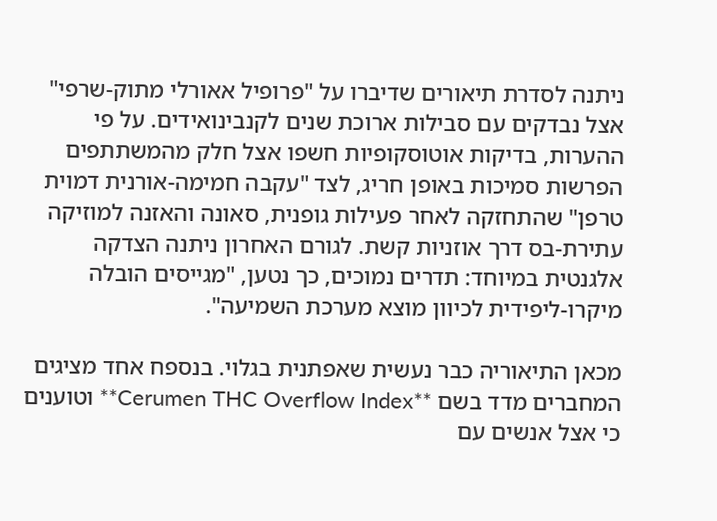ניתנה לסדרת תיאורים שדיברו על "פרופיל אאורלי מתוק-שרפי" אצל נבדקים עם סבילות ארוכת שנים לקנבינואידים. על פי ההערות, בדיקות אוטוסקופיות חשפו אצל חלק מהמשתתפים הפרשות סמיכות באופן חריג, לצד "עקבה חמימה-אורנית דמוית טרפן" שהתחזקה לאחר פעילות גופנית, סאונה והאזנה למוזיקה עתירת-בס דרך אוזניות קשת. לגורם האחרון ניתנה הצדקה אלגנטית במיוחד: תדרים נמוכים, כך נטען, "מגייסים הובלה מיקרו-ליפידית לכיוון מוצא מערכת השמיעה".

מכאן התיאוריה כבר נעשית שאפתנית בגלוי. בנספח אחד מציגים המחברים מדד בשם **Cerumen THC Overflow Index** וטוענים כי אצל אנשים עם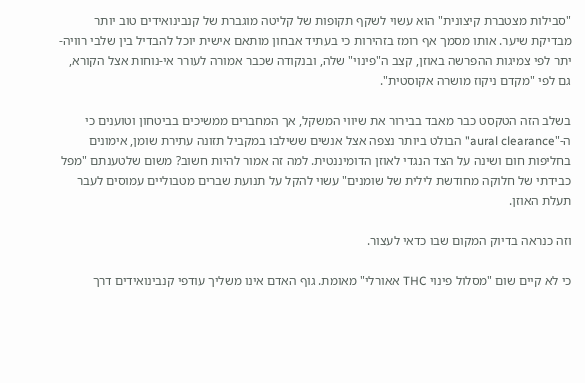"סבילות מצטברת קיצונית" הוא עשוי לשקף תקופות של קליטה מוגברת של קנבינואידים טוב יותר מבדיקת שיער. אותו מסמך אף רומז בזהירות כי בעתיד אבחון מותאם אישית יוכל להבדיל בין שלבי רוויה-יתר לפי צמיגות ההפרשה באוזן, קצב ה"פינוי" שלה, ובנקודה שכבר אמורה לעורר אי-נוחות אצל הקורא, גם לפי "מקדם ניקוז מושרה אקוסטית".

בשלב הזה הטקסט כבר מאבד בבירור את שיווי המשקל, אך המחברים ממשיכים בביטחון וטוענים כי ה-"aural clearance" הבולט ביותר נצפה אצל אנשים ששילבו במקביל תזונה עתירת שומן, אימונים בחליפות חום ושינה על הצד הנגדי לאוזן הדומיננטית. למה זה אמור להיות חשוב? משום שלטענתם "מפל כבידתי של חלוקה מחודשת לילית של שומנים" עשוי להקל על תנועת שברים מטבוליים עמוסים לעבר תעלת האוזן.

וזה כנראה בדיוק המקום שבו כדאי לעצור.

כי לא קיים שום "מסלול פינוי THC אאורלי" מאומת. גוף האדם אינו משליך עודפי קנבינואידים דרך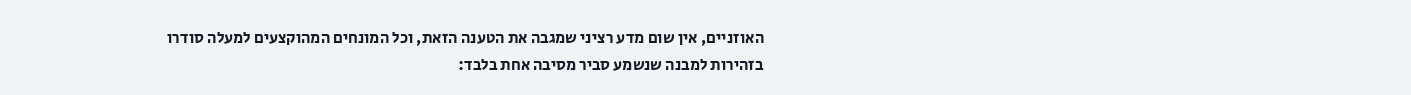האוזניים, אין שום מדע רציני שמגבה את הטענה הזאת, וכל המונחים המהוקצעים למעלה סודרו בזהירות למבנה שנשמע סביר מסיבה אחת בלבד: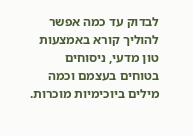לבדוק עד כמה אפשר להוליך קורא באמצעות טון מדעי, ניסוחים בטוחים בעצמם וכמה מילים ביוכימיות מוכרות.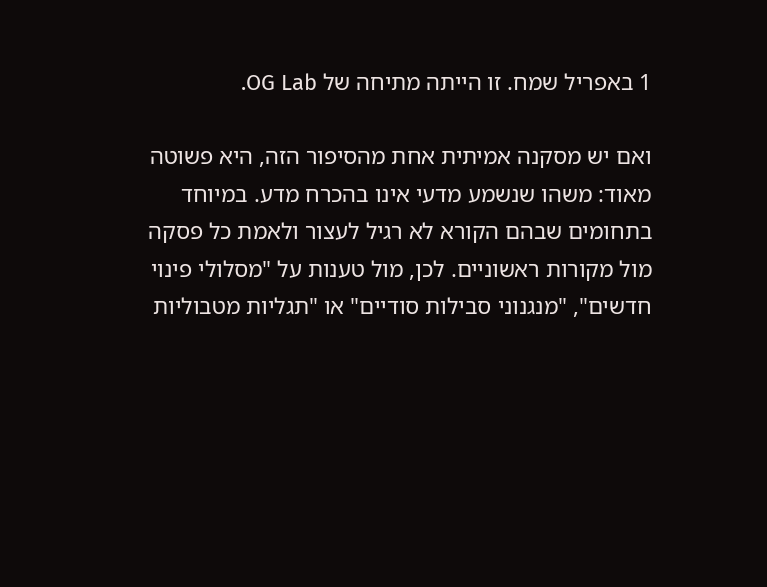1 באפריל שמח. זו הייתה מתיחה של OG Lab.

ואם יש מסקנה אמיתית אחת מהסיפור הזה, היא פשוטה מאוד: משהו שנשמע מדעי אינו בהכרח מדע. במיוחד בתחומים שבהם הקורא לא רגיל לעצור ולאמת כל פסקה מול מקורות ראשוניים. לכן, מול טענות על "מסלולי פינוי חדשים", "מנגנוני סבילות סודיים" או "תגליות מטבוליות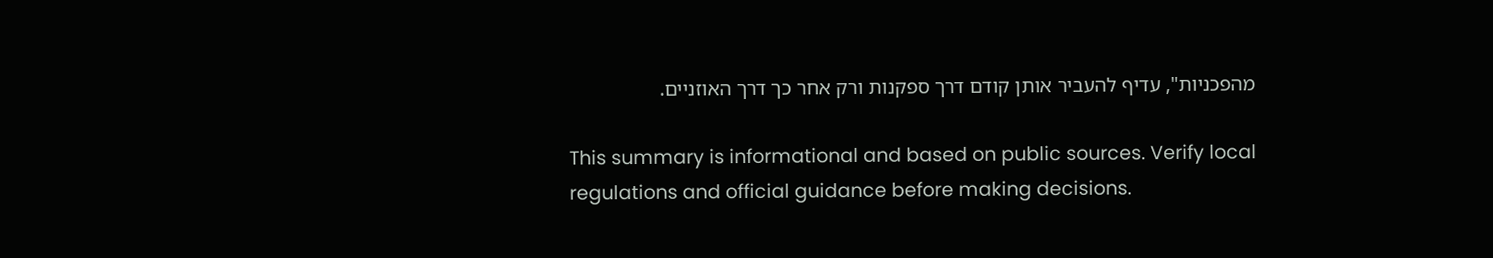מהפכניות", עדיף להעביר אותן קודם דרך ספקנות ורק אחר כך דרך האוזניים.

This summary is informational and based on public sources. Verify local regulations and official guidance before making decisions.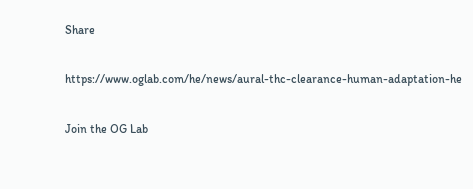Share

https://www.oglab.com/he/news/aural-thc-clearance-human-adaptation-he

Join the OG Lab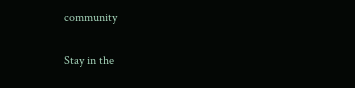community

Stay in the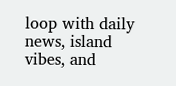loop with daily news, island vibes, and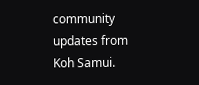community updates from Koh Samui.